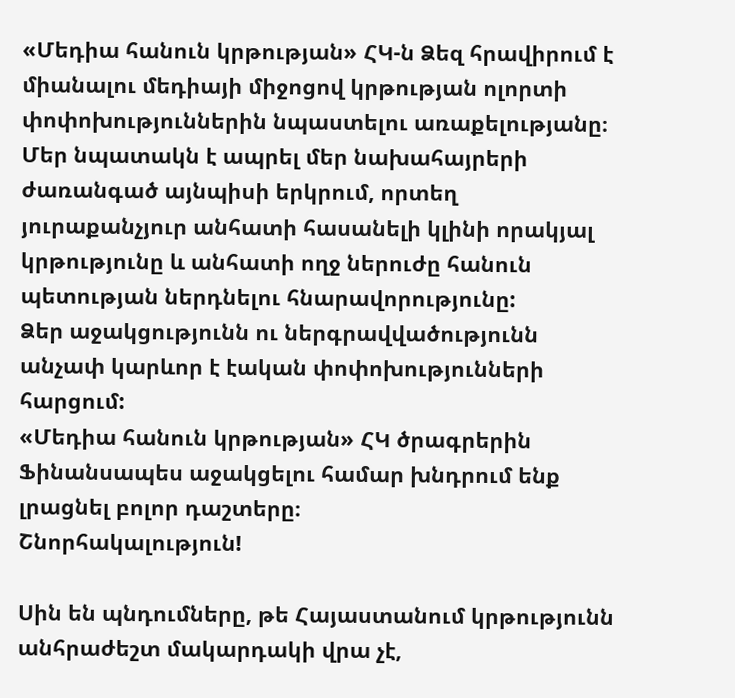«Մեդիա հանուն կրթության» ՀԿ-ն Ձեզ հրավիրում է միանալու մեդիայի միջոցով կրթության ոլորտի փոփոխություններին նպաստելու առաքելությանը։
Մեր նպատակն է ապրել մեր նախահայրերի ժառանգած այնպիսի երկրում, որտեղ յուրաքանչյուր անհատի հասանելի կլինի որակյալ կրթությունը և անհատի ողջ ներուժը հանուն պետության ներդնելու հնարավորությունը:
Ձեր աջակցությունն ու ներգրավվածությունն անչափ կարևոր է էական փոփոխությունների հարցում:
«Մեդիա հանուն կրթության» ՀԿ ծրագրերին Ֆինանսապես աջակցելու համար խնդրում ենք լրացնել բոլոր դաշտերը։
Շնորհակալություն!

Սին են պնդումները, թե Հայաստանում կրթությունն անհրաժեշտ մակարդակի վրա չէ,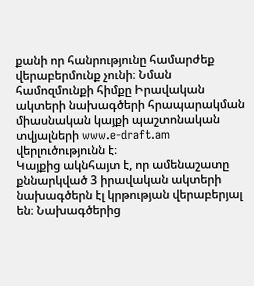քանի որ հանրությունը համարժեք վերաբերմունք չունի։ Նման համոզմունքի հիմքը Իրավական ակտերի նախագծերի հրապարակման միասնական կայքի պաշտոնական տվյալների www.e-draft.am վերլուծությունն է։
Կայքից ակնհայտ է, որ ամենաշատը քննարկված 3 իրավական ակտերի նախագծերն էլ կրթության վերաբերյալ են։ Նախագծերից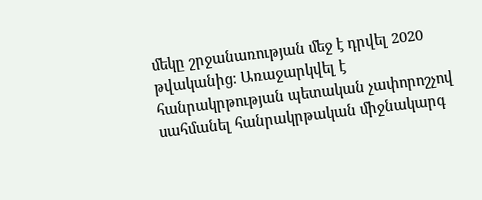մեկը շրջանառության մեջ է դրվել 2020 թվականից։ Առաջարկվել է հանրակրթության պետական չափորոշչով սահմանել հանրակրթական միջնակարգ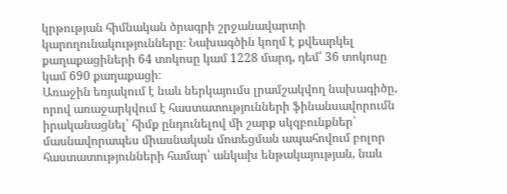կրթության հիմնական ծրագրի շրջանավարտի կարողունակությունները։ Նախագծին կողմ է քվեարկել քաղաքացիների 64 տոկոսը կամ 1228 մարդ, դեմ՝ 36 տոկոսը կամ 690 քաղաքացի։
Առաջին եռյակում է նաև ներկայումս լրամշակվող նախագիծը, որով առաջարկվում է հաստատությունների ֆինանսավորումն իրականացնել՝ հիմք ընդունելով մի շարք սկզբունքներ՝ մասնավորապես միասնական մոտեցման ապահովում բոլոր հաստատությունների համար՝ անկախ ենթակայության, նաև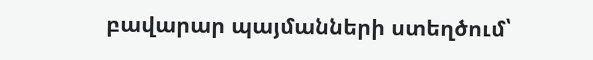բավարար պայմանների ստեղծում՝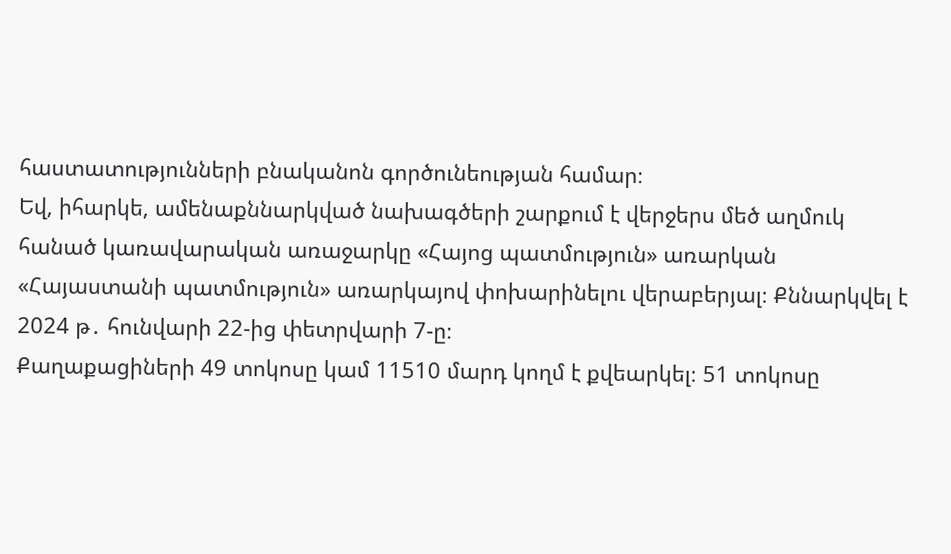հաստատությունների բնականոն գործունեության համար։
Եվ, իհարկե, ամենաքննարկված նախագծերի շարքում է վերջերս մեծ աղմուկ հանած կառավարական առաջարկը «Հայոց պատմություն» առարկան «Հայաստանի պատմություն» առարկայով փոխարինելու վերաբերյալ։ Քննարկվել է 2024 թ․ հունվարի 22-ից փետրվարի 7-ը։
Քաղաքացիների 49 տոկոսը կամ 11510 մարդ կողմ է քվեարկել։ 51 տոկոսը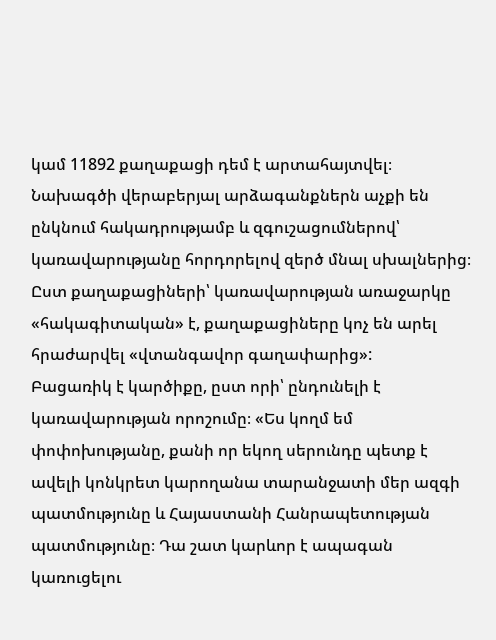կամ 11892 քաղաքացի դեմ է արտահայտվել։
Նախագծի վերաբերյալ արձագանքներն աչքի են ընկնում հակադրությամբ և զգուշացումներով՝ կառավարությանը հորդորելով զերծ մնալ սխալներից։ Ըստ քաղաքացիների՝ կառավարության առաջարկը «հակագիտական» է, քաղաքացիները կոչ են արել հրաժարվել «վտանգավոր գաղափարից»:
Բացառիկ է կարծիքը, ըստ որի՝ ընդունելի է կառավարության որոշումը։ «Ես կողմ եմ փոփոխությանը, քանի որ եկող սերունդը պետք է ավելի կոնկրետ կարողանա տարանջատի մեր ազգի պատմությունը և Հայաստանի Հանրապետության պատմությունը։ Դա շատ կարևոր է ապագան կառուցելու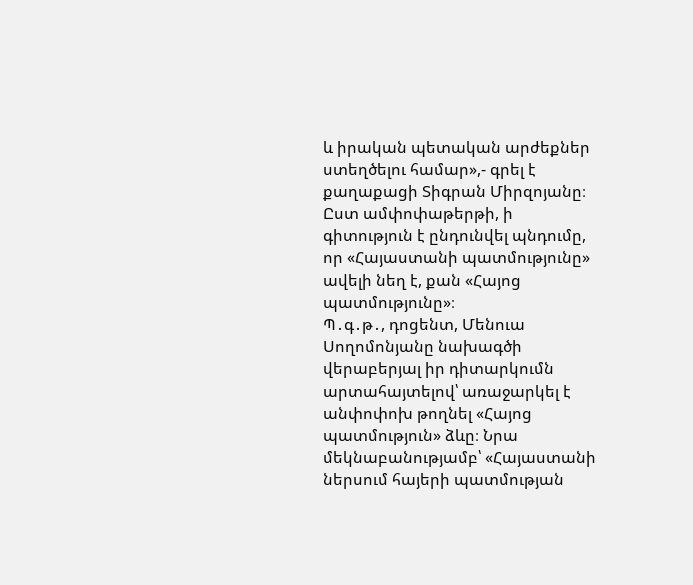և իրական պետական արժեքներ ստեղծելու համար»,- գրել է քաղաքացի Տիգրան Միրզոյանը։
Ըստ ամփոփաթերթի, ի գիտություն է ընդունվել պնդումը, որ «Հայաստանի պատմությունը» ավելի նեղ է, քան «Հայոց պատմությունը»։
Պ․գ․թ․, դոցենտ, Մենուա Սողոմոնյանը նախագծի վերաբերյալ իր դիտարկումն արտահայտելով՝ առաջարկել է անփոփոխ թողնել «Հայոց պատմություն» ձևը։ Նրա մեկնաբանությամբ՝ «Հայաստանի ներսում հայերի պատմության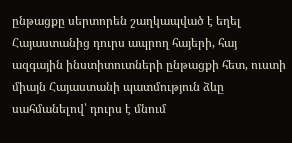ընթացքը սերտորեն շաղկապված է եղել Հայաստանից դուրս ապրող հայերի, հայ ազգային ինստիտուտների ընթացքի հետ, ուստի միայն Հայաստանի պատմություն ձևը սահմանելով՝ դուրս է մնում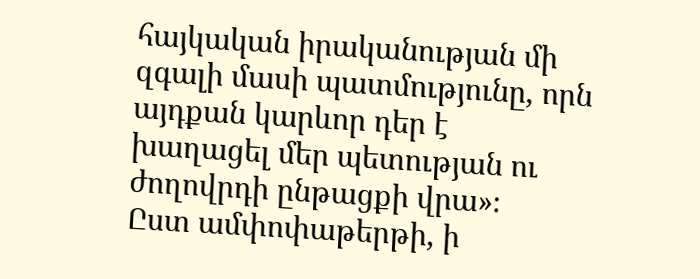հայկական իրականության մի զգալի մասի պատմությունը, որն այդքան կարևոր դեր է խաղացել մեր պետության ու ժողովրդի ընթացքի վրա»։
Ըստ ամփոփաթերթի, ի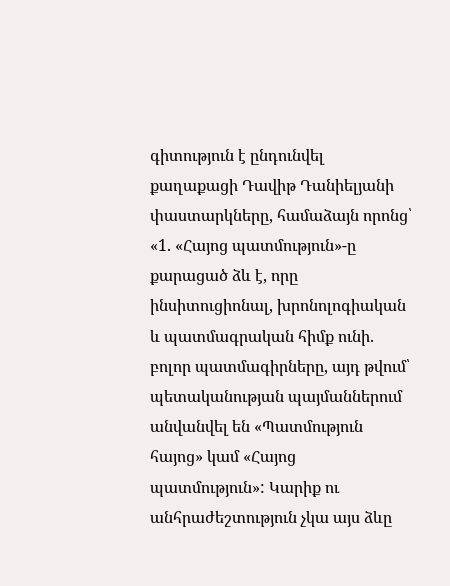գիտություն է ընդունվել քաղաքացի Դավիթ Դանիելյանի փաստարկները, համաձայն որոնց՝ «1. «Հայոց պատմություն»-ը քարացած ձև է, որը ինսիտուցիոնալ, խրոնոլոգիական և պատմագրական հիմք ունի. բոլոր պատմագիրները, այդ թվում՝ պետականության պայմաններում անվանվել են «Պատմություն հայոց» կամ «Հայոց պատմություն»: Կարիք ու անհրաժեշտություն չկա այս ձևը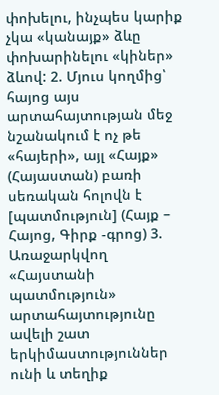փոխելու, ինչպես կարիք չկա «կանայք» ձևը փոխարինելու «կիներ» ձևով: 2. Մյուս կողմից՝ հայոց այս արտահայտության մեջ նշանակում է ոչ թե «հայերի», այլ «Հայք» (Հայաստան) բառի սեռական հոլովն է [պատմություն] (Հայք – Հայոց, Գիրք -գրոց) 3. Առաջարկվող «Հայստանի պատմություն» արտահայտությունը ավելի շատ երկիմաստություններ ունի և տեղիք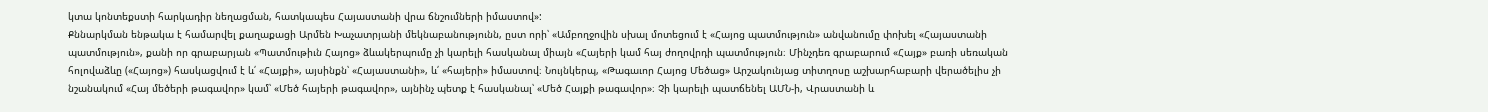կտա կոնտեքստի հարկադիր նեղացման, հատկապես Հայաստանի վրա ճնշումների իմաստով»:
Քննարկման ենթակա է համարվել քաղաքացի Արմեն Խաչատրյանի մեկնաբանությունն, ըստ որի՝ «Ամբողջովին սխալ մոտեցում է «Հայոց պատմություն» անվանումը փոխել «Հայաստանի պատմություն», քանի որ գրաբարյան «Պատմութիւն Հայոց» ձևակերպումը չի կարելի հասկանալ միայն «Հայերի կամ հայ ժողովրդի պատմություն։ Մինչդեռ գրաբարում «Հայք» բառի սեռական հոլովաձևը («Հայոց») հասկացվում է և՛ «Հայքի», այսինքն՝ «Հայաստանի», և՛ «հայերի» իմաստով։ Նույնկերպ, «Թագաւոր Հայոց Մեծաց» Արշակունյաց տիտղոսը աշխարհաբարի վերածելիս չի նշանակում «Հայ մեծերի թագավոր» կամ՝ «Մեծ հայերի թագավոր», այնինչ պետք է հասկանալ՝ «Մեծ Հայքի թագավոր»։ Չի կարելի պատճենել ԱՄՆ-ի, Վրաստանի և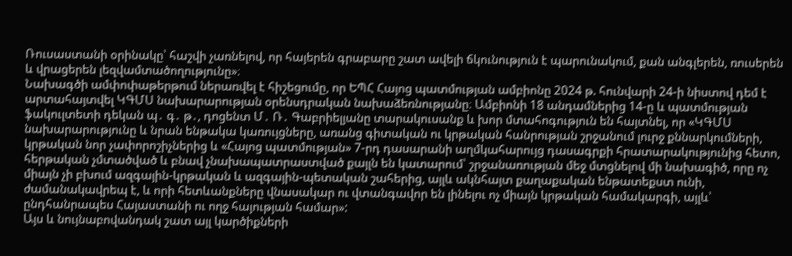Ռուսաստանի օրինակը՝ հաշվի չառնելով, որ հայերեն գրաբարը շատ ավելի ճկունություն է պարունակում, քան անգլերեն, ռուսերեն և վրացերեն լեզվամտածողությունը»։
Նախագծի ամփոփաթերթում ներառվել է հիշեցումը, որ ԵՊՀ Հայոց պատմության ամբիոնը 2024 թ. հունվարի 24-ի նիստով դեմ է արտահայտվել ԿԳՄՍ նախարարության օրենսդրական նախաձեռնությանը։ Ամբիոնի 18 անդամներից 14-ը և պատմության ֆակուլտետի դեկան պ․ գ․ թ․, դոցենտ Մ․ Ռ․ Գաբրիելյանը տարակուսանք և խոր մտահոգություն են հայտնել, որ «ԿԳՄՍ նախարարությունը և նրան ենթակա կառույցները, առանց գիտական ու կրթական հանրության շրջանում լուրջ քննարկումների, կրթական նոր չափորոշիչներից և «Հայոց պատմության» 7-րդ դասարանի աղմկահարույց դասագրքի հրատարակությունից հետո, հերթական չմտածված և բնավ չնախապատրաստված քայլն են կատարում՝ շրջանառության մեջ մտցնելով մի նախագիծ, որը ոչ միայն չի բխում ազգային-կրթական և ազգային-պետական շահերից, այլև ակնհայտ քաղաքական ենթատեքստ ունի, ժամանակավրեպ է, և որի հետևանքները վնասակար ու վտանգավոր են լինելու ոչ միայն կրթական համակարգի, այլև՝ ընդհանրապես Հայաստանի ու ողջ հայության համար»:
Այս և նույնաբովանդակ շատ այլ կարծիքների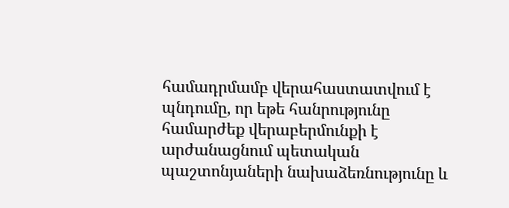համադրմամբ վերահաստատվում է պնդումը, որ եթե հանրությունը համարժեք վերաբերմունքի է արժանացնում պետական պաշտոնյաների նախաձեռնությունը և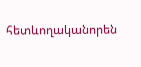հետևողականորեն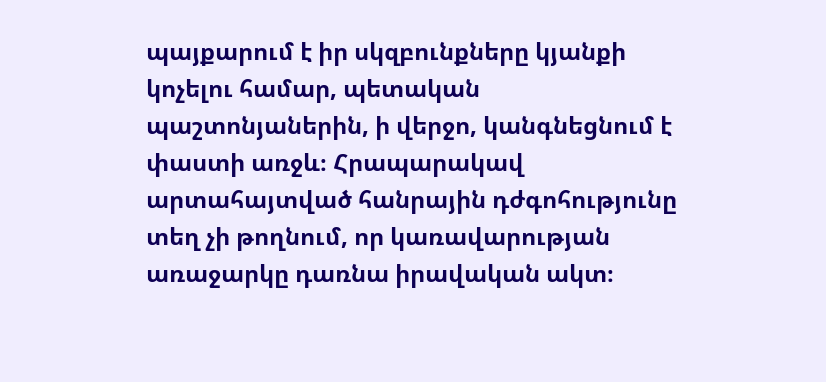պայքարում է իր սկզբունքները կյանքի կոչելու համար, պետական պաշտոնյաներին, ի վերջո, կանգնեցնում է փաստի առջև։ Հրապարակավ արտահայտված հանրային դժգոհությունը տեղ չի թողնում, որ կառավարության առաջարկը դառնա իրավական ակտ։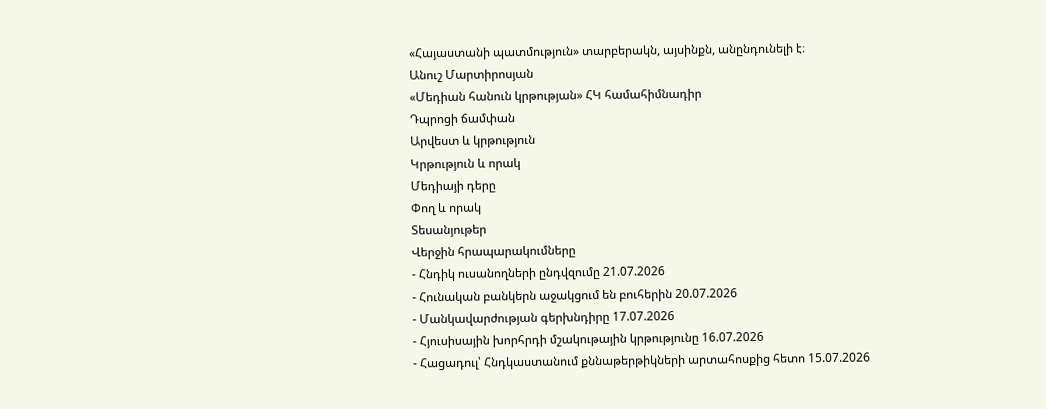«Հայաստանի պատմություն» տարբերակն, այսինքն, անընդունելի է։
Անուշ Մարտիրոսյան
«Մեդիան հանուն կրթության» ՀԿ համահիմնադիր
Դպրոցի ճամփան
Արվեստ և կրթություն
Կրթություն և որակ
Մեդիայի դերը
Փող և որակ
Տեսանյութեր
Վերջին հրապարակումները
- Հնդիկ ուսանողների ընդվզումը 21.07.2026
- Հունական բանկերն աջակցում են բուհերին 20.07.2026
- Մանկավարժության գերխնդիրը 17.07.2026
- Հյուսիսային խորհրդի մշակութային կրթությունը 16.07.2026
- Հացադուլ՝ Հնդկաստանում քննաթերթիկների արտահոսքից հետո 15.07.2026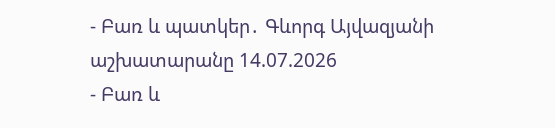- Բառ և պատկեր․ Գևորգ Այվազյանի աշխատարանը 14.07.2026
- Բառ և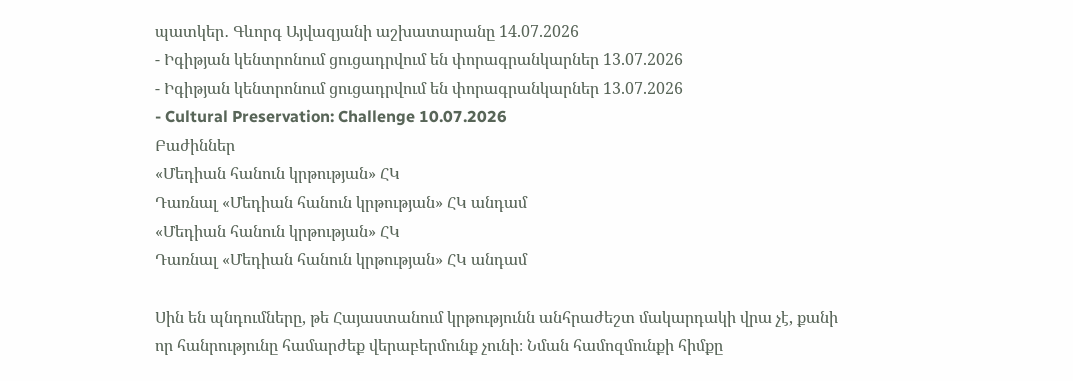պատկեր․ Գևորգ Այվազյանի աշխատարանը 14.07.2026
- Իգիթյան կենտրոնում ցուցադրվում են փորագրանկարներ 13.07.2026
- Իգիթյան կենտրոնում ցուցադրվում են փորագրանկարներ 13.07.2026
- Cultural Preservation: Challenge 10.07.2026
Բաժիններ
«Մեդիան հանուն կրթության» ՀԿ
Դառնալ «Մեդիան հանուն կրթության» ՀԿ անդամ
«Մեդիան հանուն կրթության» ՀԿ
Դառնալ «Մեդիան հանուն կրթության» ՀԿ անդամ

Սին են պնդումները, թե Հայաստանում կրթությունն անհրաժեշտ մակարդակի վրա չէ, քանի որ հանրությունը համարժեք վերաբերմունք չունի։ Նման համոզմունքի հիմքը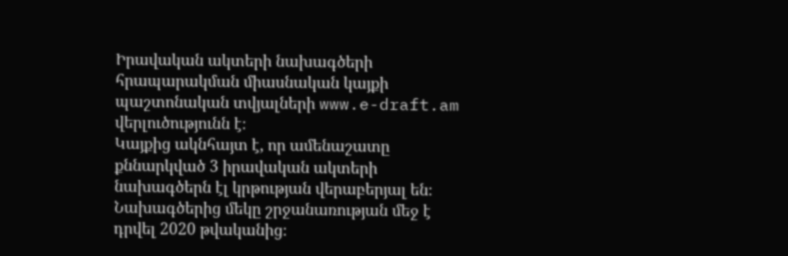Իրավական ակտերի նախագծերի հրապարակման միասնական կայքի պաշտոնական տվյալների www.e-draft.am վերլուծությունն է։
Կայքից ակնհայտ է, որ ամենաշատը քննարկված 3 իրավական ակտերի նախագծերն էլ կրթության վերաբերյալ են։ Նախագծերից մեկը շրջանառության մեջ է դրվել 2020 թվականից։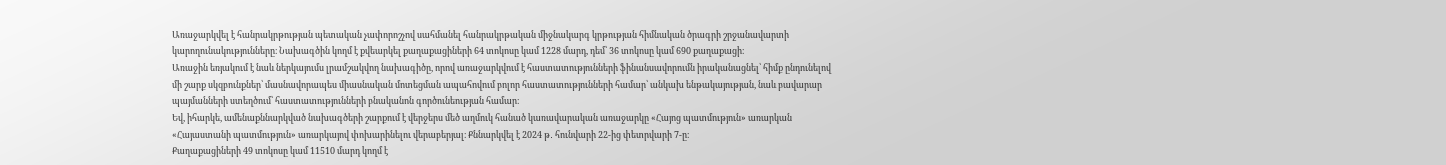Առաջարկվել է հանրակրթության պետական չափորոշչով սահմանել հանրակրթական միջնակարգ կրթության հիմնական ծրագրի շրջանավարտի կարողունակությունները։ Նախագծին կողմ է քվեարկել քաղաքացիների 64 տոկոսը կամ 1228 մարդ, դեմ՝ 36 տոկոսը կամ 690 քաղաքացի։
Առաջին եռյակում է նաև ներկայումս լրամշակվող նախագիծը, որով առաջարկվում է հաստատությունների ֆինանսավորումն իրականացնել՝ հիմք ընդունելով մի շարք սկզբունքներ՝ մասնավորապես միասնական մոտեցման ապահովում բոլոր հաստատությունների համար՝ անկախ ենթակայության, նաև բավարար պայմանների ստեղծում՝ հաստատությունների բնականոն գործունեության համար։
Եվ, իհարկե, ամենաքննարկված նախագծերի շարքում է վերջերս մեծ աղմուկ հանած կառավարական առաջարկը «Հայոց պատմություն» առարկան «Հայաստանի պատմություն» առարկայով փոխարինելու վերաբերյալ։ Քննարկվել է 2024 թ․ հունվարի 22-ից փետրվարի 7-ը։
Քաղաքացիների 49 տոկոսը կամ 11510 մարդ կողմ է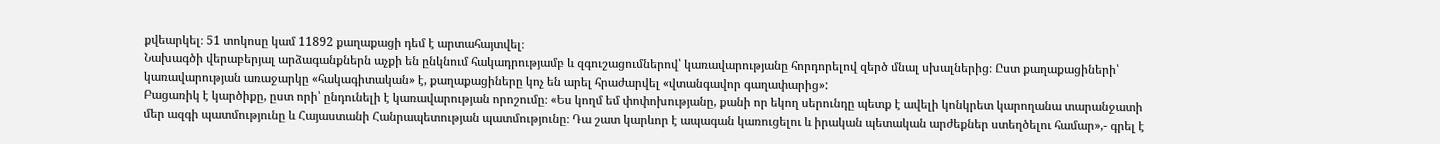քվեարկել։ 51 տոկոսը կամ 11892 քաղաքացի դեմ է արտահայտվել։
Նախագծի վերաբերյալ արձագանքներն աչքի են ընկնում հակադրությամբ և զգուշացումներով՝ կառավարությանը հորդորելով զերծ մնալ սխալներից։ Ըստ քաղաքացիների՝ կառավարության առաջարկը «հակագիտական» է, քաղաքացիները կոչ են արել հրաժարվել «վտանգավոր գաղափարից»:
Բացառիկ է կարծիքը, ըստ որի՝ ընդունելի է կառավարության որոշումը։ «Ես կողմ եմ փոփոխությանը, քանի որ եկող սերունդը պետք է ավելի կոնկրետ կարողանա տարանջատի մեր ազգի պատմությունը և Հայաստանի Հանրապետության պատմությունը։ Դա շատ կարևոր է ապագան կառուցելու և իրական պետական արժեքներ ստեղծելու համար»,- գրել է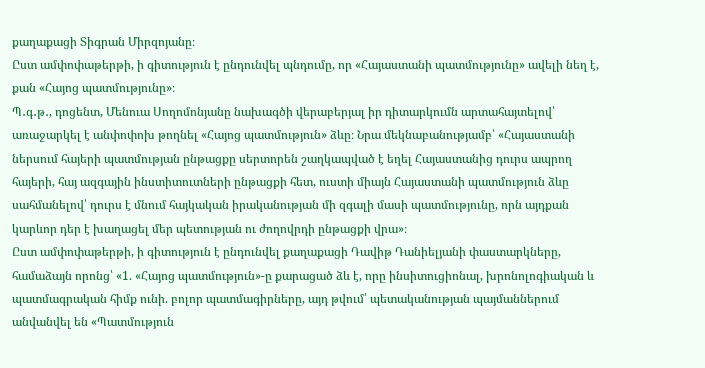քաղաքացի Տիգրան Միրզոյանը։
Ըստ ամփոփաթերթի, ի գիտություն է ընդունվել պնդումը, որ «Հայաստանի պատմությունը» ավելի նեղ է, քան «Հայոց պատմությունը»։
Պ․գ․թ․, դոցենտ, Մենուա Սողոմոնյանը նախագծի վերաբերյալ իր դիտարկումն արտահայտելով՝ առաջարկել է անփոփոխ թողնել «Հայոց պատմություն» ձևը։ Նրա մեկնաբանությամբ՝ «Հայաստանի ներսում հայերի պատմության ընթացքը սերտորեն շաղկապված է եղել Հայաստանից դուրս ապրող հայերի, հայ ազգային ինստիտուտների ընթացքի հետ, ուստի միայն Հայաստանի պատմություն ձևը սահմանելով՝ դուրս է մնում հայկական իրականության մի զգալի մասի պատմությունը, որն այդքան կարևոր դեր է խաղացել մեր պետության ու ժողովրդի ընթացքի վրա»։
Ըստ ամփոփաթերթի, ի գիտություն է ընդունվել քաղաքացի Դավիթ Դանիելյանի փաստարկները, համաձայն որոնց՝ «1. «Հայոց պատմություն»-ը քարացած ձև է, որը ինսիտուցիոնալ, խրոնոլոգիական և պատմագրական հիմք ունի. բոլոր պատմագիրները, այդ թվում՝ պետականության պայմաններում անվանվել են «Պատմություն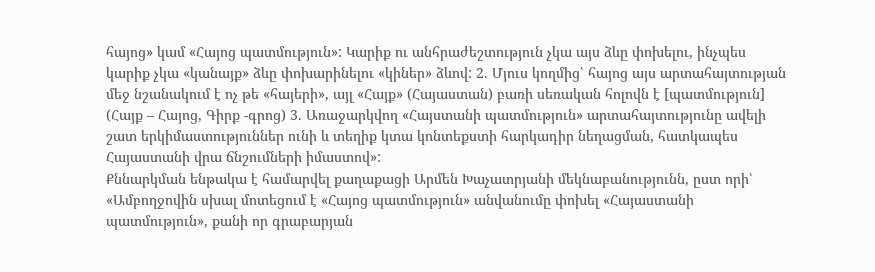հայոց» կամ «Հայոց պատմություն»: Կարիք ու անհրաժեշտություն չկա այս ձևը փոխելու, ինչպես կարիք չկա «կանայք» ձևը փոխարինելու «կիներ» ձևով: 2. Մյուս կողմից՝ հայոց այս արտահայտության մեջ նշանակում է ոչ թե «հայերի», այլ «Հայք» (Հայաստան) բառի սեռական հոլովն է [պատմություն] (Հայք – Հայոց, Գիրք -գրոց) 3. Առաջարկվող «Հայստանի պատմություն» արտահայտությունը ավելի շատ երկիմաստություններ ունի և տեղիք կտա կոնտեքստի հարկադիր նեղացման, հատկապես Հայաստանի վրա ճնշումների իմաստով»:
Քննարկման ենթակա է համարվել քաղաքացի Արմեն Խաչատրյանի մեկնաբանությունն, ըստ որի՝ «Ամբողջովին սխալ մոտեցում է «Հայոց պատմություն» անվանումը փոխել «Հայաստանի պատմություն», քանի որ գրաբարյան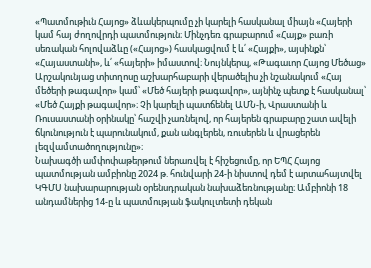«Պատմութիւն Հայոց» ձևակերպումը չի կարելի հասկանալ միայն «Հայերի կամ հայ ժողովրդի պատմություն։ Մինչդեռ գրաբարում «Հայք» բառի սեռական հոլովաձևը («Հայոց») հասկացվում է և՛ «Հայքի», այսինքն՝ «Հայաստանի», և՛ «հայերի» իմաստով։ Նույնկերպ, «Թագաւոր Հայոց Մեծաց» Արշակունյաց տիտղոսը աշխարհաբարի վերածելիս չի նշանակում «Հայ մեծերի թագավոր» կամ՝ «Մեծ հայերի թագավոր», այնինչ պետք է հասկանալ՝ «Մեծ Հայքի թագավոր»։ Չի կարելի պատճենել ԱՄՆ-ի, Վրաստանի և Ռուսաստանի օրինակը՝ հաշվի չառնելով, որ հայերեն գրաբարը շատ ավելի ճկունություն է պարունակում, քան անգլերեն, ռուսերեն և վրացերեն լեզվամտածողությունը»։
Նախագծի ամփոփաթերթում ներառվել է հիշեցումը, որ ԵՊՀ Հայոց պատմության ամբիոնը 2024 թ. հունվարի 24-ի նիստով դեմ է արտահայտվել ԿԳՄՍ նախարարության օրենսդրական նախաձեռնությանը։ Ամբիոնի 18 անդամներից 14-ը և պատմության ֆակուլտետի դեկան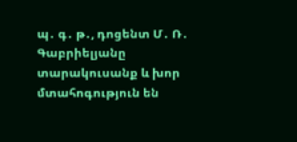պ․ գ․ թ․, դոցենտ Մ․ Ռ․ Գաբրիելյանը տարակուսանք և խոր մտահոգություն են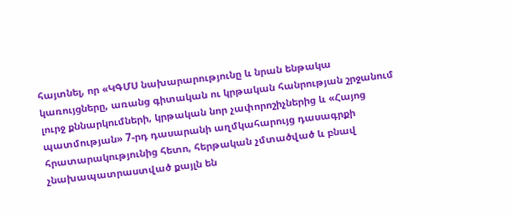հայտնել, որ «ԿԳՄՍ նախարարությունը և նրան ենթակա կառույցները, առանց գիտական ու կրթական հանրության շրջանում լուրջ քննարկումների, կրթական նոր չափորոշիչներից և «Հայոց պատմության» 7-րդ դասարանի աղմկահարույց դասագրքի հրատարակությունից հետո, հերթական չմտածված և բնավ չնախապատրաստված քայլն են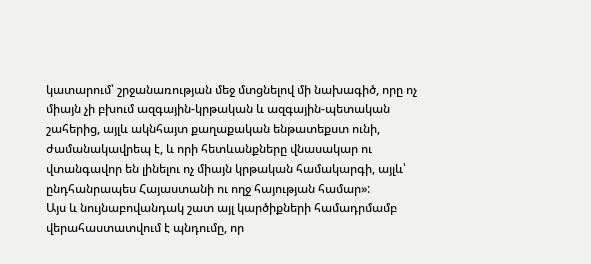կատարում՝ շրջանառության մեջ մտցնելով մի նախագիծ, որը ոչ միայն չի բխում ազգային-կրթական և ազգային-պետական շահերից, այլև ակնհայտ քաղաքական ենթատեքստ ունի, ժամանակավրեպ է, և որի հետևանքները վնասակար ու վտանգավոր են լինելու ոչ միայն կրթական համակարգի, այլև՝ ընդհանրապես Հայաստանի ու ողջ հայության համար»:
Այս և նույնաբովանդակ շատ այլ կարծիքների համադրմամբ վերահաստատվում է պնդումը, որ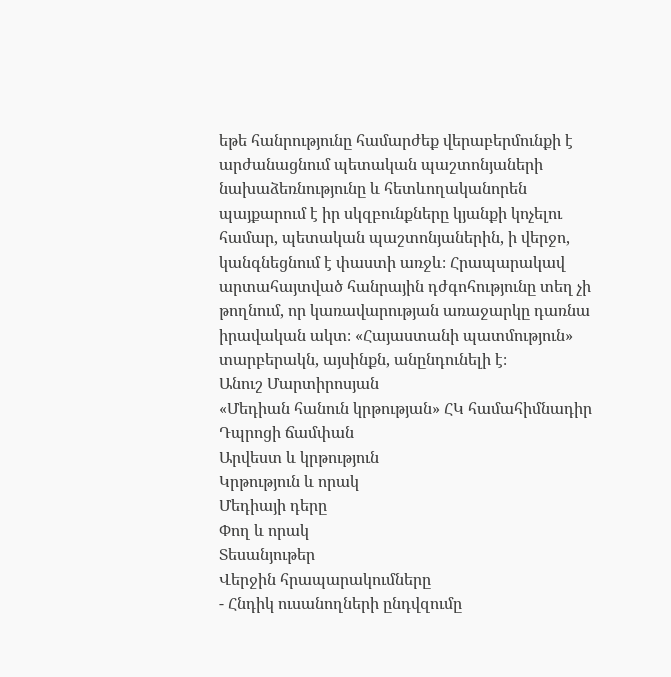եթե հանրությունը համարժեք վերաբերմունքի է արժանացնում պետական պաշտոնյաների նախաձեռնությունը և հետևողականորեն պայքարում է իր սկզբունքները կյանքի կոչելու համար, պետական պաշտոնյաներին, ի վերջո, կանգնեցնում է փաստի առջև։ Հրապարակավ արտահայտված հանրային դժգոհությունը տեղ չի թողնում, որ կառավարության առաջարկը դառնա իրավական ակտ։ «Հայաստանի պատմություն» տարբերակն, այսինքն, անընդունելի է։
Անուշ Մարտիրոսյան
«Մեդիան հանուն կրթության» ՀԿ համահիմնադիր
Դպրոցի ճամփան
Արվեստ և կրթություն
Կրթություն և որակ
Մեդիայի դերը
Փող և որակ
Տեսանյութեր
Վերջին հրապարակումները
- Հնդիկ ուսանողների ընդվզումը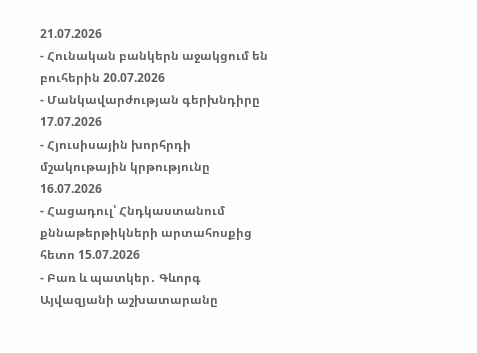21.07.2026
- Հունական բանկերն աջակցում են բուհերին 20.07.2026
- Մանկավարժության գերխնդիրը 17.07.2026
- Հյուսիսային խորհրդի մշակութային կրթությունը 16.07.2026
- Հացադուլ՝ Հնդկաստանում քննաթերթիկների արտահոսքից հետո 15.07.2026
- Բառ և պատկեր․ Գևորգ Այվազյանի աշխատարանը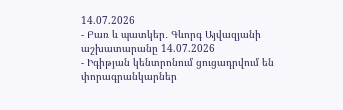14.07.2026
- Բառ և պատկեր․ Գևորգ Այվազյանի աշխատարանը 14.07.2026
- Իգիթյան կենտրոնում ցուցադրվում են փորագրանկարներ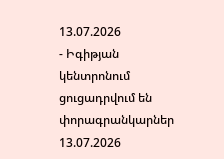13.07.2026
- Իգիթյան կենտրոնում ցուցադրվում են փորագրանկարներ 13.07.2026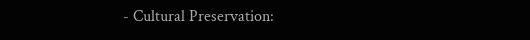- Cultural Preservation: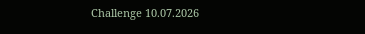Challenge 10.07.2026